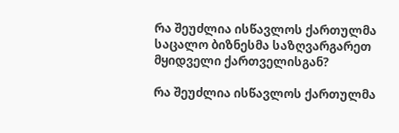რა შეუძლია ისწავლოს ქართულმა საცალო ბიზნესმა საზღვარგარეთ მყიდველი ქართველისგან?

რა შეუძლია ისწავლოს ქართულმა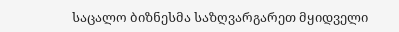საცალო ბიზნესმა საზღვარგარეთ მყიდველი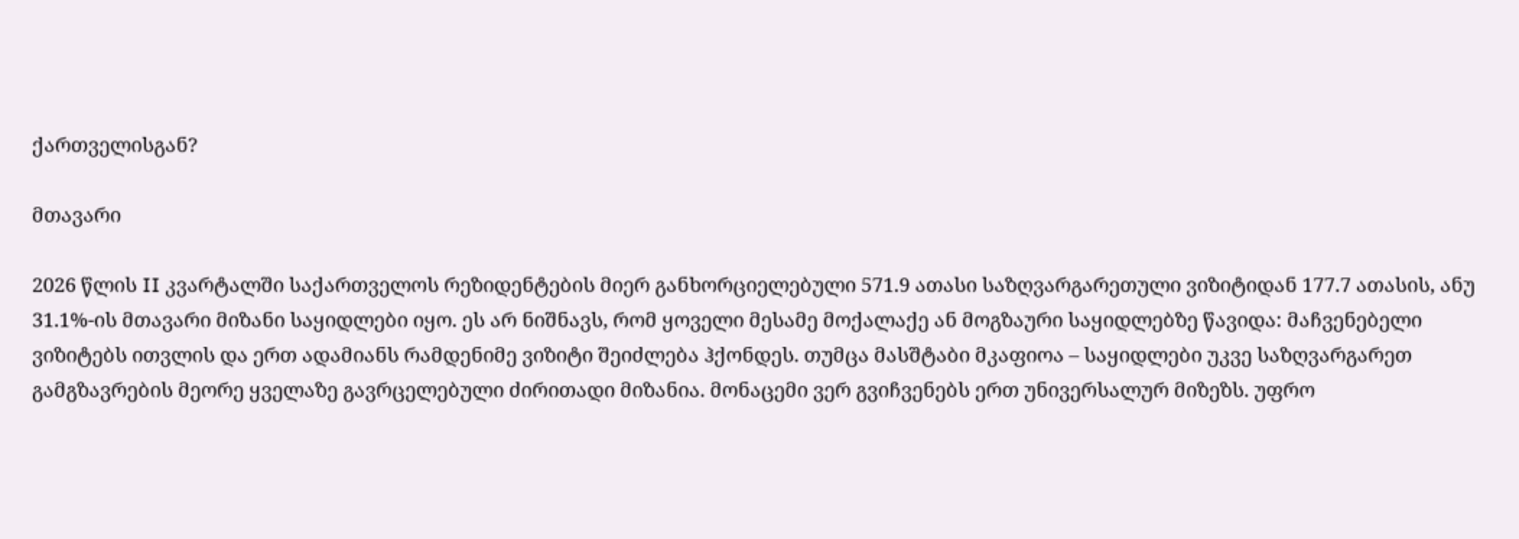ქართველისგან?

მთავარი

2026 წლის II კვარტალში საქართველოს რეზიდენტების მიერ განხორციელებული 571.9 ათასი საზღვარგარეთული ვიზიტიდან 177.7 ათასის, ანუ 31.1%-ის მთავარი მიზანი საყიდლები იყო. ეს არ ნიშნავს, რომ ყოველი მესამე მოქალაქე ან მოგზაური საყიდლებზე წავიდა: მაჩვენებელი ვიზიტებს ითვლის და ერთ ადამიანს რამდენიმე ვიზიტი შეიძლება ჰქონდეს. თუმცა მასშტაბი მკაფიოა – საყიდლები უკვე საზღვარგარეთ გამგზავრების მეორე ყველაზე გავრცელებული ძირითადი მიზანია. მონაცემი ვერ გვიჩვენებს ერთ უნივერსალურ მიზეზს. უფრო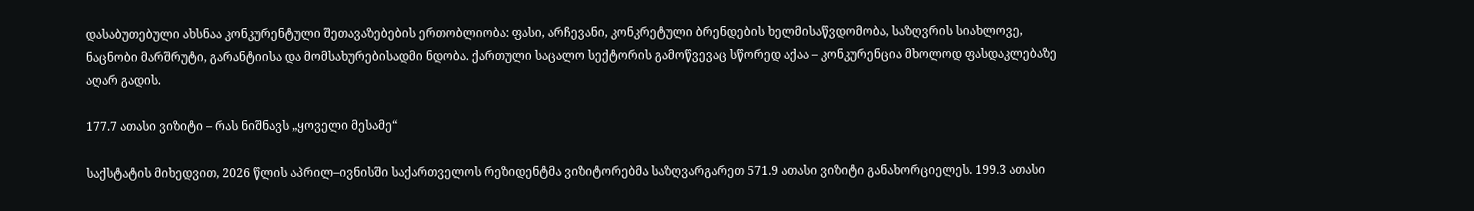დასაბუთებული ახსნაა კონკურენტული შეთავაზებების ერთობლიობა: ფასი, არჩევანი, კონკრეტული ბრენდების ხელმისაწვდომობა, საზღვრის სიახლოვე, ნაცნობი მარშრუტი, გარანტიისა და მომსახურებისადმი ნდობა. ქართული საცალო სექტორის გამოწვევაც სწორედ აქაა – კონკურენცია მხოლოდ ფასდაკლებაზე აღარ გადის.

177.7 ათასი ვიზიტი – რას ნიშნავს „ყოველი მესამე“

საქსტატის მიხედვით, 2026 წლის აპრილ–ივნისში საქართველოს რეზიდენტმა ვიზიტორებმა საზღვარგარეთ 571.9 ათასი ვიზიტი განახორციელეს. 199.3 ათასი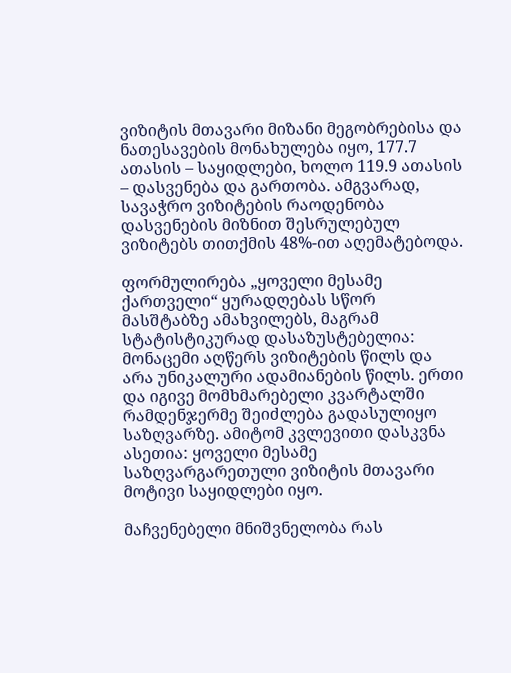ვიზიტის მთავარი მიზანი მეგობრებისა და ნათესავების მონახულება იყო, 177.7 ათასის – საყიდლები, ხოლო 119.9 ათასის – დასვენება და გართობა. ამგვარად, სავაჭრო ვიზიტების რაოდენობა დასვენების მიზნით შესრულებულ ვიზიტებს თითქმის 48%-ით აღემატებოდა.

ფორმულირება „ყოველი მესამე ქართველი“ ყურადღებას სწორ მასშტაბზე ამახვილებს, მაგრამ სტატისტიკურად დასაზუსტებელია: მონაცემი აღწერს ვიზიტების წილს და არა უნიკალური ადამიანების წილს. ერთი და იგივე მომხმარებელი კვარტალში რამდენჯერმე შეიძლება გადასულიყო საზღვარზე. ამიტომ კვლევითი დასკვნა ასეთია: ყოველი მესამე საზღვარგარეთული ვიზიტის მთავარი მოტივი საყიდლები იყო.

მაჩვენებელი მნიშვნელობა რას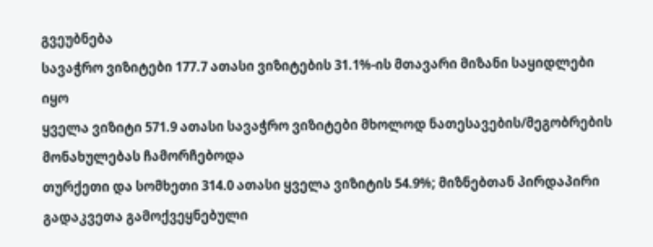გვეუბნება
სავაჭრო ვიზიტები 177.7 ათასი ვიზიტების 31.1%-ის მთავარი მიზანი საყიდლები იყო
ყველა ვიზიტი 571.9 ათასი სავაჭრო ვიზიტები მხოლოდ ნათესავების/მეგობრების მონახულებას ჩამორჩებოდა
თურქეთი და სომხეთი 314.0 ათასი ყველა ვიზიტის 54.9%; მიზნებთან პირდაპირი გადაკვეთა გამოქვეყნებული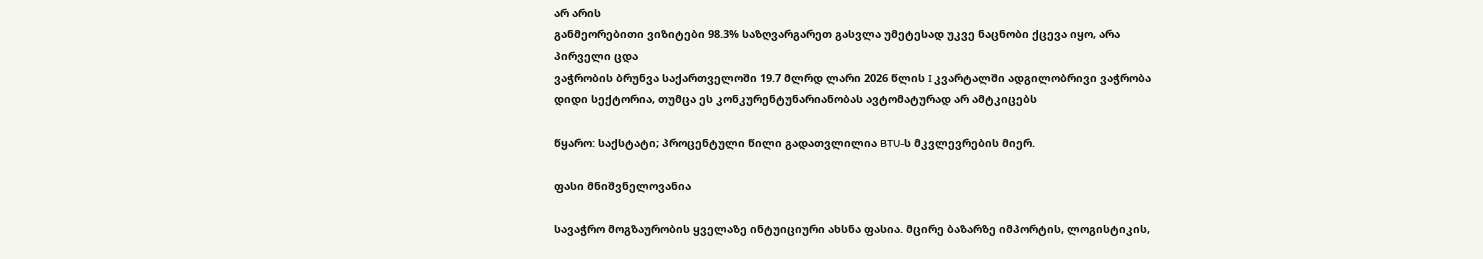არ არის
განმეორებითი ვიზიტები 98.3% საზღვარგარეთ გასვლა უმეტესად უკვე ნაცნობი ქცევა იყო, არა პირველი ცდა
ვაჭრობის ბრუნვა საქართველოში 19.7 მლრდ ლარი 2026 წლის I კვარტალში ადგილობრივი ვაჭრობა დიდი სექტორია, თუმცა ეს კონკურენტუნარიანობას ავტომატურად არ ამტკიცებს

წყარო: საქსტატი; პროცენტული წილი გადათვლილია BTU-ს მკვლევრების მიერ.

ფასი მნიშვნელოვანია

სავაჭრო მოგზაურობის ყველაზე ინტუიციური ახსნა ფასია. მცირე ბაზარზე იმპორტის, ლოგისტიკის,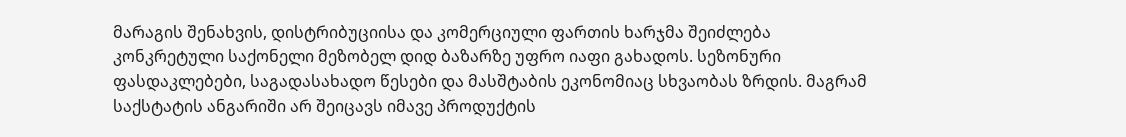მარაგის შენახვის, დისტრიბუციისა და კომერციული ფართის ხარჯმა შეიძლება კონკრეტული საქონელი მეზობელ დიდ ბაზარზე უფრო იაფი გახადოს. სეზონური ფასდაკლებები, საგადასახადო წესები და მასშტაბის ეკონომიაც სხვაობას ზრდის. მაგრამ საქსტატის ანგარიში არ შეიცავს იმავე პროდუქტის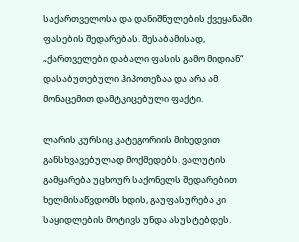საქართველოსა და დანიშნულების ქვეყანაში ფასების შედარებას. შესაბამისად, „ქართველები დაბალი ფასის გამო მიდიან“ დასაბუთებული ჰიპოთეზაა და არა ამ მონაცემით დამტკიცებული ფაქტი.

ლარის კურსიც კატეგორიის მიხედვით განსხვავებულად მოქმედებს. ვალუტის გამყარება უცხოურ საქონელს შედარებით ხელმისაწვდომს ხდის, გაუფასურება კი საყიდლების მოტივს უნდა ასუსტებდეს.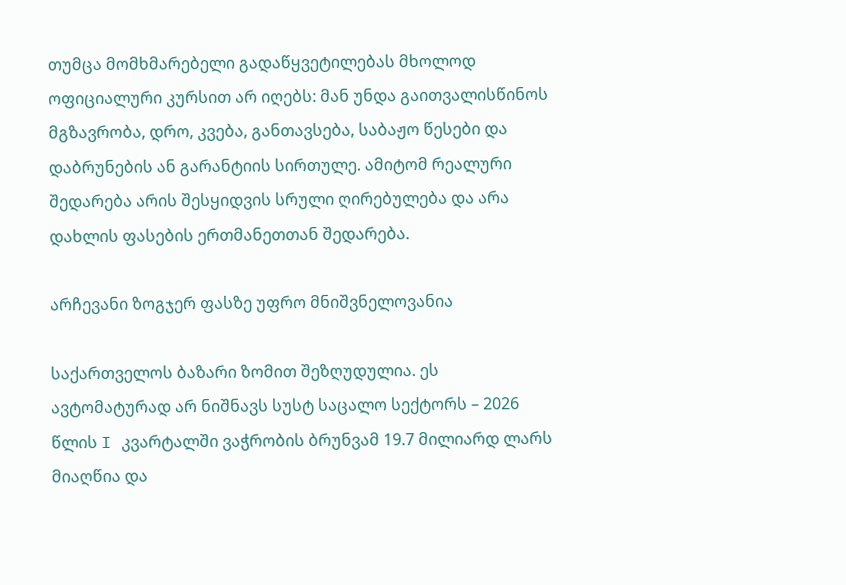თუმცა მომხმარებელი გადაწყვეტილებას მხოლოდ ოფიციალური კურსით არ იღებს: მან უნდა გაითვალისწინოს მგზავრობა, დრო, კვება, განთავსება, საბაჟო წესები და დაბრუნების ან გარანტიის სირთულე. ამიტომ რეალური შედარება არის შესყიდვის სრული ღირებულება და არა დახლის ფასების ერთმანეთთან შედარება.

არჩევანი ზოგჯერ ფასზე უფრო მნიშვნელოვანია

საქართველოს ბაზარი ზომით შეზღუდულია. ეს ავტომატურად არ ნიშნავს სუსტ საცალო სექტორს – 2026 წლის I კვარტალში ვაჭრობის ბრუნვამ 19.7 მილიარდ ლარს მიაღწია და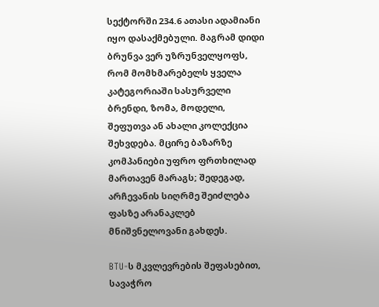სექტორში 234.6 ათასი ადამიანი იყო დასაქმებული. მაგრამ დიდი ბრუნვა ვერ უზრუნველყოფს, რომ მომხმარებელს ყველა კატეგორიაში სასურველი ბრენდი, ზომა, მოდელი, შეფუთვა ან ახალი კოლექცია შეხვდება. მცირე ბაზარზე კომპანიები უფრო ფრთხილად მართავენ მარაგს; შედეგად, არჩევანის სიღრმე შეიძლება ფასზე არანაკლებ მნიშვნელოვანი გახდეს.

BTU-ს მკვლევრების შეფასებით, სავაჭრო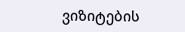ვიზიტების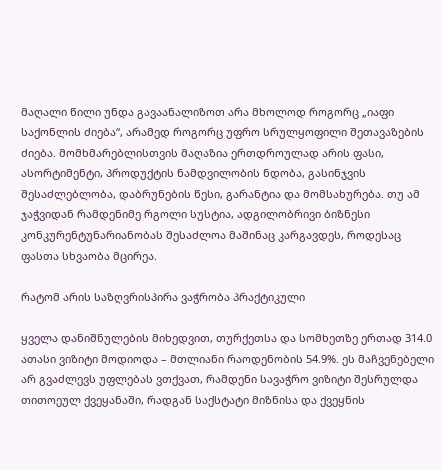მაღალი წილი უნდა გავაანალიზოთ არა მხოლოდ როგორც „იაფი საქონლის ძიება“, არამედ როგორც უფრო სრულყოფილი შეთავაზების ძიება. მომხმარებლისთვის მაღაზია ერთდროულად არის ფასი, ასორტიმენტი, პროდუქტის ნამდვილობის ნდობა, გასინჯვის შესაძლებლობა, დაბრუნების წესი, გარანტია და მომსახურება. თუ ამ ჯაჭვიდან რამდენიმე რგოლი სუსტია, ადგილობრივი ბიზნესი კონკურენტუნარიანობას შესაძლოა მაშინაც კარგავდეს, როდესაც ფასთა სხვაობა მცირეა.

რატომ არის საზღვრისპირა ვაჭრობა პრაქტიკული

ყველა დანიშნულების მიხედვით, თურქეთსა და სომხეთზე ერთად 314.0 ათასი ვიზიტი მოდიოდა – მთლიანი რაოდენობის 54.9%. ეს მაჩვენებელი არ გვაძლევს უფლებას ვთქვათ, რამდენი სავაჭრო ვიზიტი შესრულდა თითოეულ ქვეყანაში, რადგან საქსტატი მიზნისა და ქვეყნის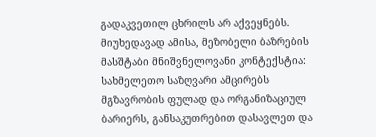გადაკვეთილ ცხრილს არ აქვეყნებს. მიუხედავად ამისა, მეზობელი ბაზრების მასშტაბი მნიშვნელოვანი კონტექსტია: სახმელეთო საზღვარი ამცირებს მგზავრობის ფულად და ორგანიზაციულ ბარიერს, განსაკუთრებით დასავლეთ და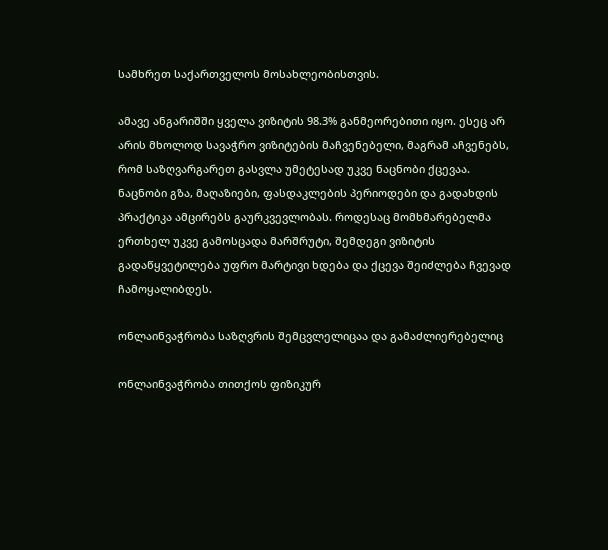სამხრეთ საქართველოს მოსახლეობისთვის.

ამავე ანგარიშში ყველა ვიზიტის 98.3% განმეორებითი იყო. ესეც არ არის მხოლოდ სავაჭრო ვიზიტების მაჩვენებელი, მაგრამ აჩვენებს, რომ საზღვარგარეთ გასვლა უმეტესად უკვე ნაცნობი ქცევაა. ნაცნობი გზა, მაღაზიები, ფასდაკლების პერიოდები და გადახდის პრაქტიკა ამცირებს გაურკვევლობას. როდესაც მომხმარებელმა ერთხელ უკვე გამოსცადა მარშრუტი, შემდეგი ვიზიტის გადაწყვეტილება უფრო მარტივი ხდება და ქცევა შეიძლება ჩვევად ჩამოყალიბდეს.

ონლაინვაჭრობა საზღვრის შემცვლელიცაა და გამაძლიერებელიც

ონლაინვაჭრობა თითქოს ფიზიკურ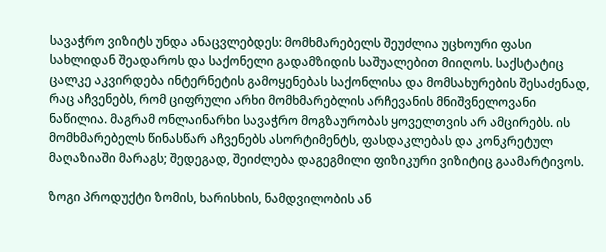სავაჭრო ვიზიტს უნდა ანაცვლებდეს: მომხმარებელს შეუძლია უცხოური ფასი სახლიდან შეადაროს და საქონელი გადამზიდის საშუალებით მიიღოს. საქსტატიც ცალკე აკვირდება ინტერნეტის გამოყენებას საქონლისა და მომსახურების შესაძენად, რაც აჩვენებს, რომ ციფრული არხი მომხმარებლის არჩევანის მნიშვნელოვანი ნაწილია. მაგრამ ონლაინარხი სავაჭრო მოგზაურობას ყოველთვის არ ამცირებს. ის მომხმარებელს წინასწარ აჩვენებს ასორტიმენტს, ფასდაკლებას და კონკრეტულ მაღაზიაში მარაგს; შედეგად, შეიძლება დაგეგმილი ფიზიკური ვიზიტიც გაამარტივოს.

ზოგი პროდუქტი ზომის, ხარისხის, ნამდვილობის ან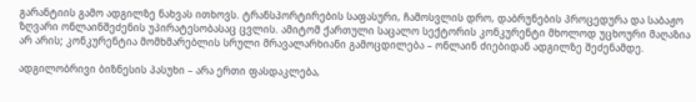გარანტიის გამო ადგილზე ნახვას ითხოვს. ტრანსპორტირების საფასური, ჩამოსვლის დრო, დაბრუნების პროცედურა და საბაჟო ზღვარი ონლაინშეძენის უპირატესობასაც ცვლის. ამიტომ ქართული საცალო სექტორის კონკურენტი მხოლოდ უცხოური მაღაზია არ არის; კონკურენტია მომხმარებლის სრული მრავალარხიანი გამოცდილება – ონლაინ ძიებიდან ადგილზე შეძენამდე.

ადგილობრივი ბიზნესის პასუხი – არა ერთი ფასდაკლება,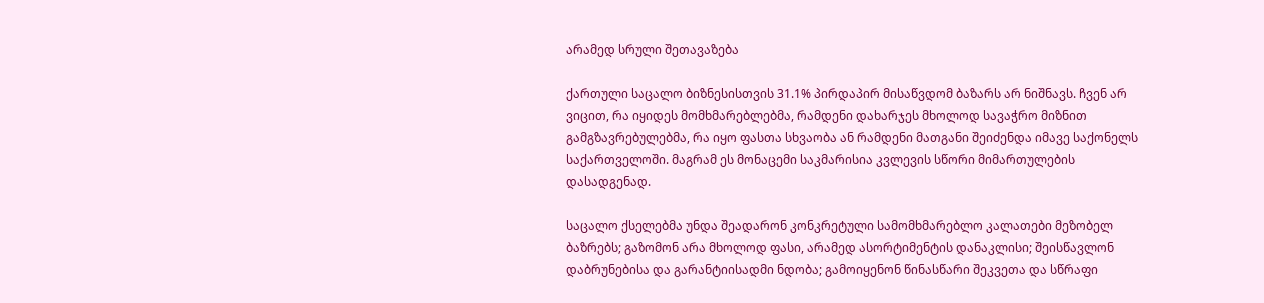არამედ სრული შეთავაზება

ქართული საცალო ბიზნესისთვის 31.1% პირდაპირ მისაწვდომ ბაზარს არ ნიშნავს. ჩვენ არ ვიცით, რა იყიდეს მომხმარებლებმა, რამდენი დახარჯეს მხოლოდ სავაჭრო მიზნით გამგზავრებულებმა, რა იყო ფასთა სხვაობა ან რამდენი მათგანი შეიძენდა იმავე საქონელს საქართველოში. მაგრამ ეს მონაცემი საკმარისია კვლევის სწორი მიმართულების დასადგენად.

საცალო ქსელებმა უნდა შეადარონ კონკრეტული სამომხმარებლო კალათები მეზობელ ბაზრებს; გაზომონ არა მხოლოდ ფასი, არამედ ასორტიმენტის დანაკლისი; შეისწავლონ დაბრუნებისა და გარანტიისადმი ნდობა; გამოიყენონ წინასწარი შეკვეთა და სწრაფი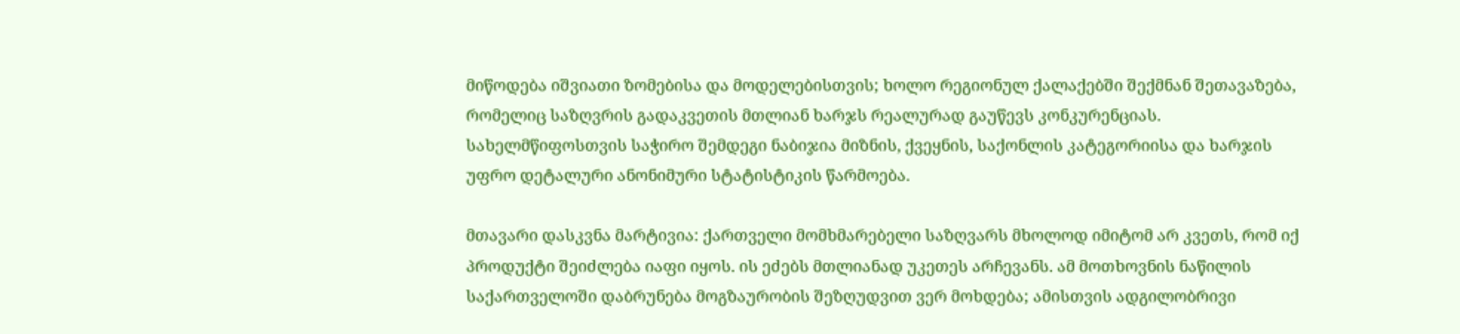მიწოდება იშვიათი ზომებისა და მოდელებისთვის; ხოლო რეგიონულ ქალაქებში შექმნან შეთავაზება, რომელიც საზღვრის გადაკვეთის მთლიან ხარჯს რეალურად გაუწევს კონკურენციას. სახელმწიფოსთვის საჭირო შემდეგი ნაბიჯია მიზნის, ქვეყნის, საქონლის კატეგორიისა და ხარჯის უფრო დეტალური ანონიმური სტატისტიკის წარმოება.

მთავარი დასკვნა მარტივია: ქართველი მომხმარებელი საზღვარს მხოლოდ იმიტომ არ კვეთს, რომ იქ პროდუქტი შეიძლება იაფი იყოს. ის ეძებს მთლიანად უკეთეს არჩევანს. ამ მოთხოვნის ნაწილის საქართველოში დაბრუნება მოგზაურობის შეზღუდვით ვერ მოხდება; ამისთვის ადგილობრივი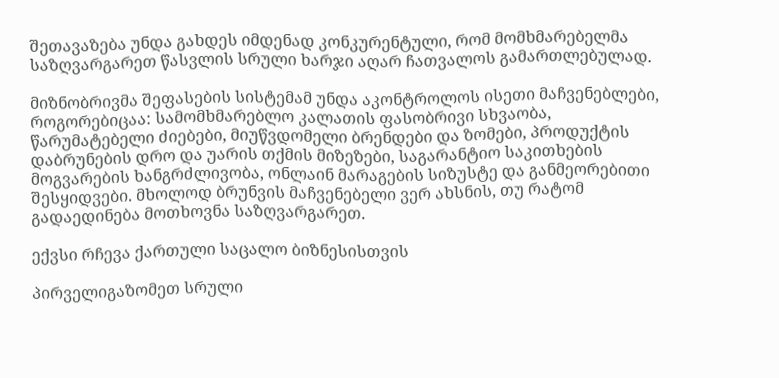შეთავაზება უნდა გახდეს იმდენად კონკურენტული, რომ მომხმარებელმა საზღვარგარეთ წასვლის სრული ხარჯი აღარ ჩათვალოს გამართლებულად.

მიზნობრივმა შეფასების სისტემამ უნდა აკონტროლოს ისეთი მაჩვენებლები, როგორებიცაა: სამომხმარებლო კალათის ფასობრივი სხვაობა, წარუმატებელი ძიებები, მიუწვდომელი ბრენდები და ზომები, პროდუქტის დაბრუნების დრო და უარის თქმის მიზეზები, საგარანტიო საკითხების მოგვარების ხანგრძლივობა, ონლაინ მარაგების სიზუსტე და განმეორებითი შესყიდვები. მხოლოდ ბრუნვის მაჩვენებელი ვერ ახსნის, თუ რატომ გადაედინება მოთხოვნა საზღვარგარეთ.

ექვსი რჩევა ქართული საცალო ბიზნესისთვის

პირველიგაზომეთ სრული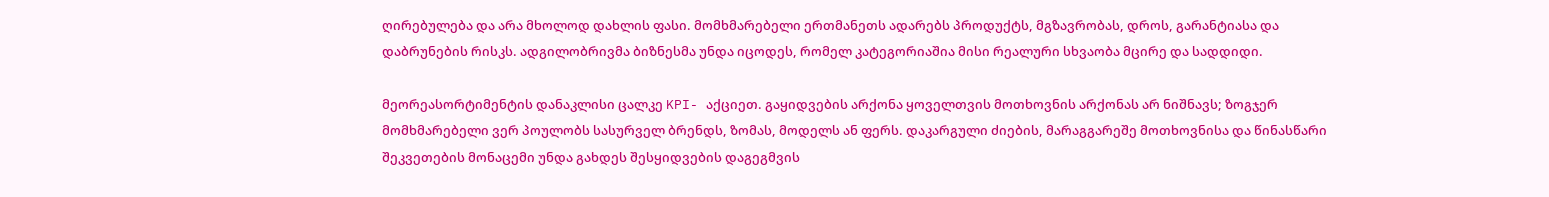ღირებულება და არა მხოლოდ დახლის ფასი. მომხმარებელი ერთმანეთს ადარებს პროდუქტს, მგზავრობას, დროს, გარანტიასა და დაბრუნების რისკს. ადგილობრივმა ბიზნესმა უნდა იცოდეს, რომელ კატეგორიაშია მისი რეალური სხვაობა მცირე და სადდიდი.

მეორეასორტიმენტის დანაკლისი ცალკე KPI- აქციეთ. გაყიდვების არქონა ყოველთვის მოთხოვნის არქონას არ ნიშნავს; ზოგჯერ მომხმარებელი ვერ პოულობს სასურველ ბრენდს, ზომას, მოდელს ან ფერს. დაკარგული ძიების, მარაგგარეშე მოთხოვნისა და წინასწარი შეკვეთების მონაცემი უნდა გახდეს შესყიდვების დაგეგმვის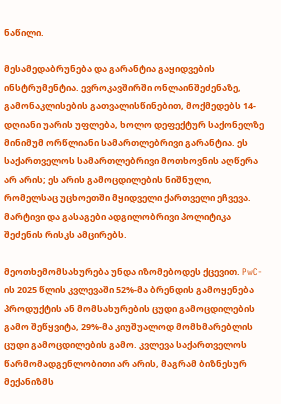ნაწილი.

მესამედაბრუნება და გარანტია გაყიდვების ინსტრუმენტია. ევროკავშირში ონლაინშეძენაზე, გამონაკლისების გათვალისწინებით, მოქმედებს 14-დღიანი უარის უფლება, ხოლო დეფექტურ საქონელზე მინიმუმ ორწლიანი სამართლებრივი გარანტია. ეს საქართველოს სამართლებრივი მოთხოვნის აღწერა არ არის; ეს არის გამოცდილების ნიშნული, რომელსაც უცხოეთში მყიდველი ქართველი ეჩვევა. მარტივი და გასაგები ადგილობრივი პოლიტიკა შეძენის რისკს ამცირებს.

მეოთხემომსახურება უნდა იზომებოდეს ქცევით. PwC-ის 2025 წლის კვლევაში 52%-მა ბრენდის გამოყენება პროდუქტის ან მომსახურების ცუდი გამოცდილების გამო შეწყვიტა, 29%-მა კიუშუალოდ მომხმარებლის ცუდი გამოცდილების გამო. კვლევა საქართველოს წარმომადგენლობითი არ არის, მაგრამ ბიზნესურ მექანიზმს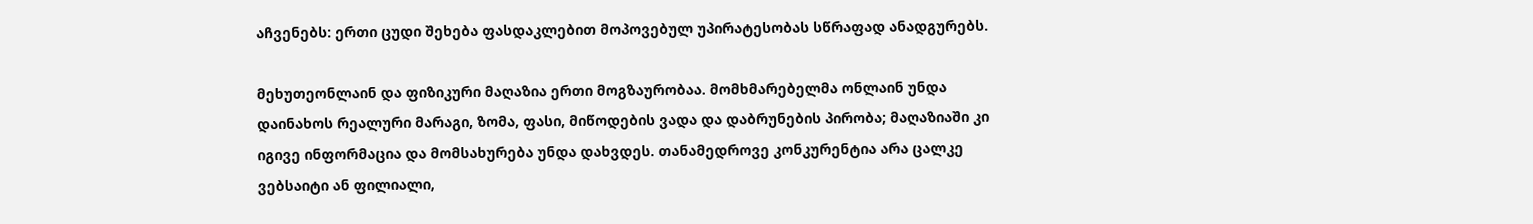აჩვენებს: ერთი ცუდი შეხება ფასდაკლებით მოპოვებულ უპირატესობას სწრაფად ანადგურებს.

მეხუთეონლაინ და ფიზიკური მაღაზია ერთი მოგზაურობაა. მომხმარებელმა ონლაინ უნდა დაინახოს რეალური მარაგი, ზომა, ფასი, მიწოდების ვადა და დაბრუნების პირობა; მაღაზიაში კი იგივე ინფორმაცია და მომსახურება უნდა დახვდეს. თანამედროვე კონკურენტია არა ცალკე ვებსაიტი ან ფილიალი,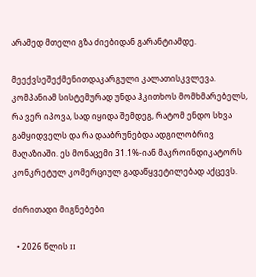არამედ მთელი გზა ძიებიდან გარანტიამდე.

მეექვსეშექმენითდაკარგული კალათისკვლევა. კომპანიამ სისტემურად უნდა ჰკითხოს მომხმარებელს, რა ვერ იპოვა, სად იყიდა შემდეგ, რატომ ენდო სხვა გამყიდველს და რა დააბრუნებდა ადგილობრივ მაღაზიაში. ეს მონაცემი 31.1%-იან მაკროინდიკატორს კონკრეტულ კომერციულ გადაწყვეტილებად აქცევს.

ძირითადი მიგნებები

  • 2026 წლის II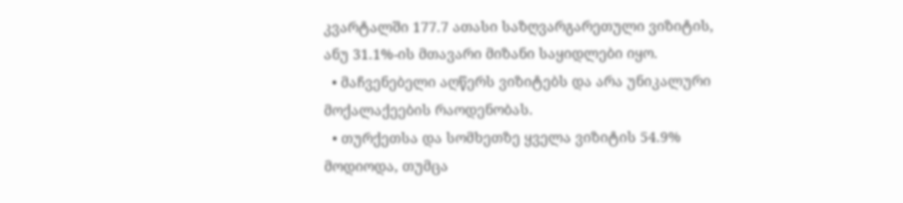კვარტალში 177.7 ათასი საზღვარგარეთული ვიზიტის, ანუ 31.1%-ის მთავარი მიზანი საყიდლები იყო.
  • მაჩვენებელი აღწერს ვიზიტებს და არა უნიკალური მოქალაქეების რაოდენობას.
  • თურქეთსა და სომხეთზე ყველა ვიზიტის 54.9% მოდიოდა, თუმცა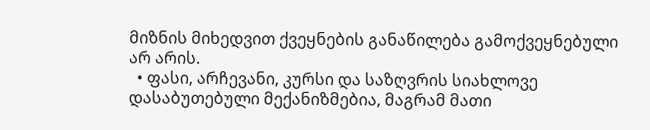მიზნის მიხედვით ქვეყნების განაწილება გამოქვეყნებული არ არის.
  • ფასი, არჩევანი, კურსი და საზღვრის სიახლოვე დასაბუთებული მექანიზმებია, მაგრამ მათი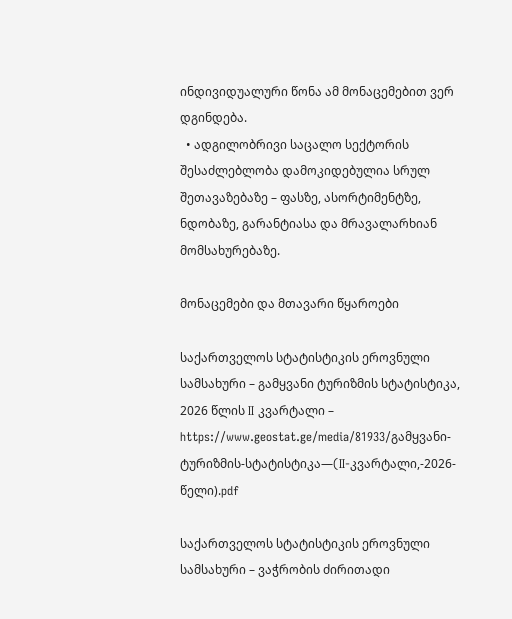ინდივიდუალური წონა ამ მონაცემებით ვერ დგინდება.
  • ადგილობრივი საცალო სექტორის შესაძლებლობა დამოკიდებულია სრულ შეთავაზებაზე – ფასზე, ასორტიმენტზე, ნდობაზე, გარანტიასა და მრავალარხიან მომსახურებაზე.

მონაცემები და მთავარი წყაროები

საქართველოს სტატისტიკის ეროვნული სამსახური – გამყვანი ტურიზმის სტატისტიკა, 2026 წლის II კვარტალი – https://www.geostat.ge/media/81933/გამყვანი-ტურიზმის-სტატისტიკა—(II-კვარტალი,-2026-წელი).pdf

საქართველოს სტატისტიკის ეროვნული სამსახური – ვაჭრობის ძირითადი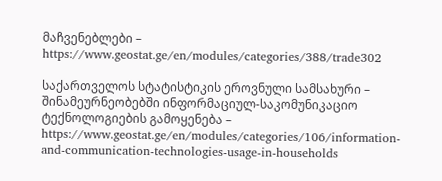მაჩვენებლები – https://www.geostat.ge/en/modules/categories/388/trade302

საქართველოს სტატისტიკის ეროვნული სამსახური – შინამეურნეობებში ინფორმაციულ-საკომუნიკაციო ტექნოლოგიების გამოყენება – https://www.geostat.ge/en/modules/categories/106/information-and-communication-technologies-usage-in-households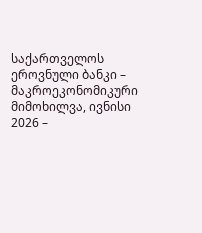საქართველოს ეროვნული ბანკი – მაკროეკონომიკური მიმოხილვა, ივნისი 2026 –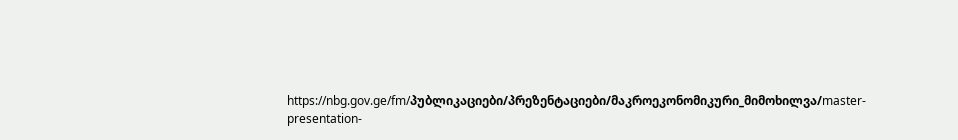https://nbg.gov.ge/fm/პუბლიკაციები/პრეზენტაციები/მაკროეკონომიკური_მიმოხილვა/master-presentation-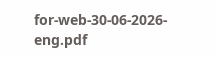for-web-30-06-2026-eng.pdf